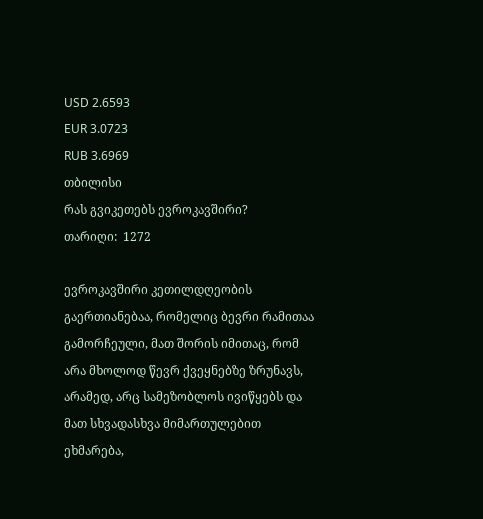USD 2.6593
EUR 3.0723
RUB 3.6969
თბილისი
რას გვიკეთებს ევროკავშირი?
თარიღი:  1272

ევროკავშირი კეთილდღეობის გაერთიანებაა, რომელიც ბევრი რამითაა გამორჩეული, მათ შორის იმითაც, რომ არა მხოლოდ წევრ ქვეყნებზე ზრუნავს, არამედ, არც სამეზობლოს ივიწყებს და მათ სხვადასხვა მიმართულებით ეხმარება,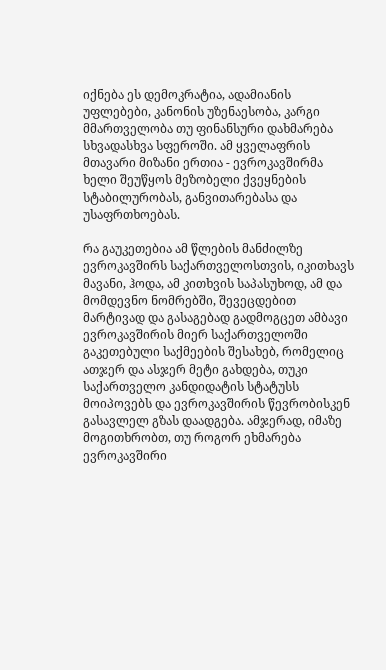იქნება ეს დემოკრატია, ადამიანის უფლებები, კანონის უზენაესობა, კარგი მმართველობა თუ ფინანსური დახმარება სხვადასხვა სფეროში. ამ ყველაფრის მთავარი მიზანი ერთია - ევროკავშირმა ხელი შეუწყოს მეზობელი ქვეყნების სტაბილურობას, განვითარებასა და უსაფრთხოებას.

რა გაუკეთებია ამ წლების მანძილზე ევროკავშირს საქართველოსთვის, იკითხავს მავანი, ჰოდა, ამ კითხვის საპასუხოდ, ამ და მომდევნო ნომრებში, შევეცდებით მარტივად და გასაგებად გადმოგცეთ ამბავი ევროკავშირის მიერ საქართველოში გაკეთებული საქმეების შესახებ, რომელიც ათჯერ და ასჯერ მეტი გახდება, თუკი საქართველო კანდიდატის სტატუსს მოიპოვებს და ევროკავშირის წევრობისკენ გასავლელ გზას დაადგება. ამჯერად, იმაზე მოგითხრობთ, თუ როგორ ეხმარება ევროკავშირი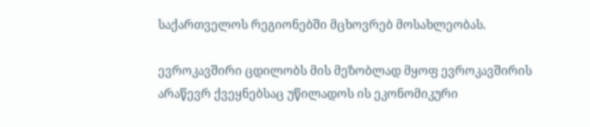საქართველოს რეგიონებში მცხოვრებ მოსახლეობას.

ევროკავშირი ცდილობს მის მეზობლად მყოფ ევროკავშირის არაწევრ ქვეყნებსაც უწილადოს ის ეკონომიკური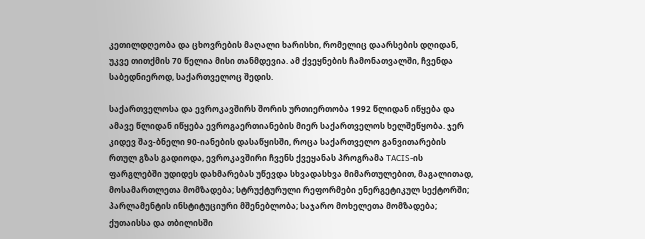კეთილდღეობა და ცხოვრების მაღალი ხარისხი, რომელიც დაარსების დღიდან, უკვე თითქმის 70 წელია მისი თანმდევია. ამ ქვეყნების ჩამონათვალში, ჩვენდა საბედნიეროდ, საქართველოც შედის.

საქართველოსა და ევროკავშირს შორის ურთიერთობა 1992 წლიდან იწყება და ამავე წლიდან იწყება ევროგაერთიანების მიერ საქართველოს ხელშეწყობა. ჯერ კიდევ შავ-ბნელი 90-იანების დასაწყისში, როცა საქართველო განვითარების რთულ გზას გადიოდა, ევროკავშირი ჩვენს ქვეყანას პროგრამა TACIS-ის ფარგლებში უდიდეს დახმარებას უწევდა სხვადასხვა მიმართულებით, მაგალითად, მოსამართლეთა მომზადება; სტრუქტურული რეფორმები ენერგეტიკულ სექტორში; პარლამენტის ინსტიტუციური მშენებლობა; საჯარო მოხელეთა მომზადება; ქუთაისსა და თბილისში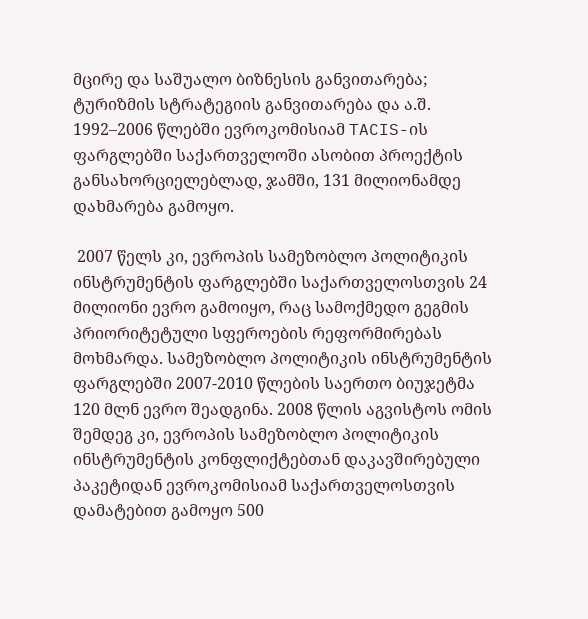მცირე და საშუალო ბიზნესის განვითარება; ტურიზმის სტრატეგიის განვითარება და ა.შ. 1992–2006 წლებში ევროკომისიამ TACIS-ის ფარგლებში საქართველოში ასობით პროექტის განსახორციელებლად, ჯამში, 131 მილიონამდე დახმარება გამოყო.

 2007 წელს კი, ევროპის სამეზობლო პოლიტიკის ინსტრუმენტის ფარგლებში საქართველოსთვის 24 მილიონი ევრო გამოიყო, რაც სამოქმედო გეგმის პრიორიტეტული სფეროების რეფორმირებას მოხმარდა. სამეზობლო პოლიტიკის ინსტრუმენტის ფარგლებში 2007-2010 წლების საერთო ბიუჯეტმა 120 მლნ ევრო შეადგინა. 2008 წლის აგვისტოს ომის შემდეგ კი, ევროპის სამეზობლო პოლიტიკის ინსტრუმენტის კონფლიქტებთან დაკავშირებული პაკეტიდან ევროკომისიამ საქართველოსთვის დამატებით გამოყო 500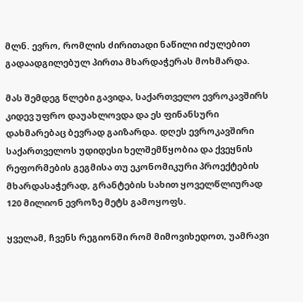მლნ. ევრო, რომლის ძირითადი ნაწილი იძულებით გადაადგილებულ პირთა მხარდაჭერას მოხმარდა.

მას შემდეგ წლები გავიდა, საქართველო ევროკავშირს კიდევ უფრო დაუახლოვდა და ეს ფინანსური დახმარებაც ბევრად გაიზარდა. დღეს ევროკავშირი საქართველოს უდიდესი ხელშემწყობია და ქვეყნის რეფორმების გეგმისა თუ ეკონომიკური პროექტების მხარდასაჭერად, გრანტების სახით ყოველწლიურად 120 მილიონ ევროზე მეტს გამოყოფს.

ყველამ, ჩვენს რეგიონში რომ მიმოვიხედოთ, უამრავი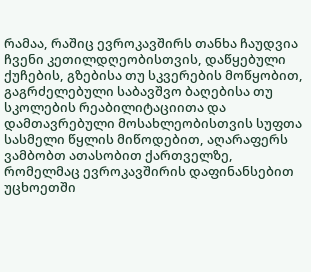რამაა, რაშიც ევროკავშირს თანხა ჩაუდვია ჩვენი კეთილდღეობისთვის, დაწყებული ქუჩების, გზებისა თუ სკვერების მოწყობით, გაგრძელებული საბავშვო ბაღებისა თუ სკოლების რეაბილიტაციითა და დამთავრებული მოსახლეობისთვის სუფთა სასმელი წყლის მიწოდებით, აღარაფერს ვამბობთ ათასობით ქართველზე, რომელმაც ევროკავშირის დაფინანსებით უცხოეთში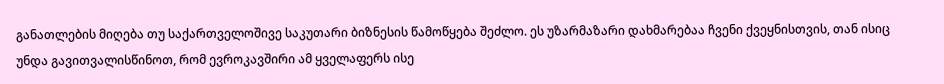განათლების მიღება თუ საქართველოშივე საკუთარი ბიზნესის წამოწყება შეძლო. ეს უზარმაზარი დახმარებაა ჩვენი ქვეყნისთვის, თან ისიც უნდა გავითვალისწინოთ, რომ ევროკავშირი ამ ყველაფერს ისე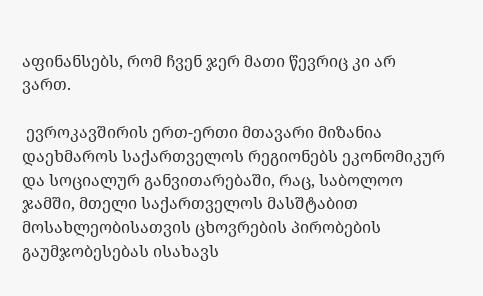აფინანსებს, რომ ჩვენ ჯერ მათი წევრიც კი არ ვართ.

 ევროკავშირის ერთ-ერთი მთავარი მიზანია დაეხმაროს საქართველოს რეგიონებს ეკონომიკურ და სოციალურ განვითარებაში, რაც, საბოლოო ჯამში, მთელი საქართველოს მასშტაბით მოსახლეობისათვის ცხოვრების პირობების გაუმჯობესებას ისახავს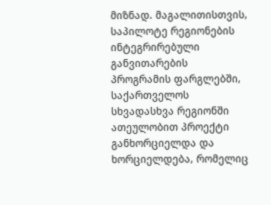მიზნად. მაგალითისთვის, საპილოტე რეგიონების ინტეგრირებული განვითარების პროგრამის ფარგლებში, საქართველოს სხვადასხვა რეგიონში ათეულობით პროექტი განხორციელდა და ხორციელდება, რომელიც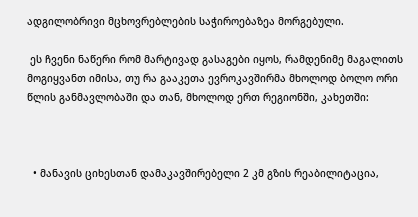ადგილობრივი მცხოვრებლების საჭიროებაზეა მორგებული.

 ეს ჩვენი ნაწერი რომ მარტივად გასაგები იყოს, რამდენიმე მაგალითს მოგიყვანთ იმისა, თუ რა გააკეთა ევროკავშირმა მხოლოდ ბოლო ორი წლის განმავლობაში და თან, მხოლოდ ერთ რეგიონში, კახეთში:



  • მანავის ციხესთან დამაკავშირებელი 2 კმ გზის რეაბილიტაცია,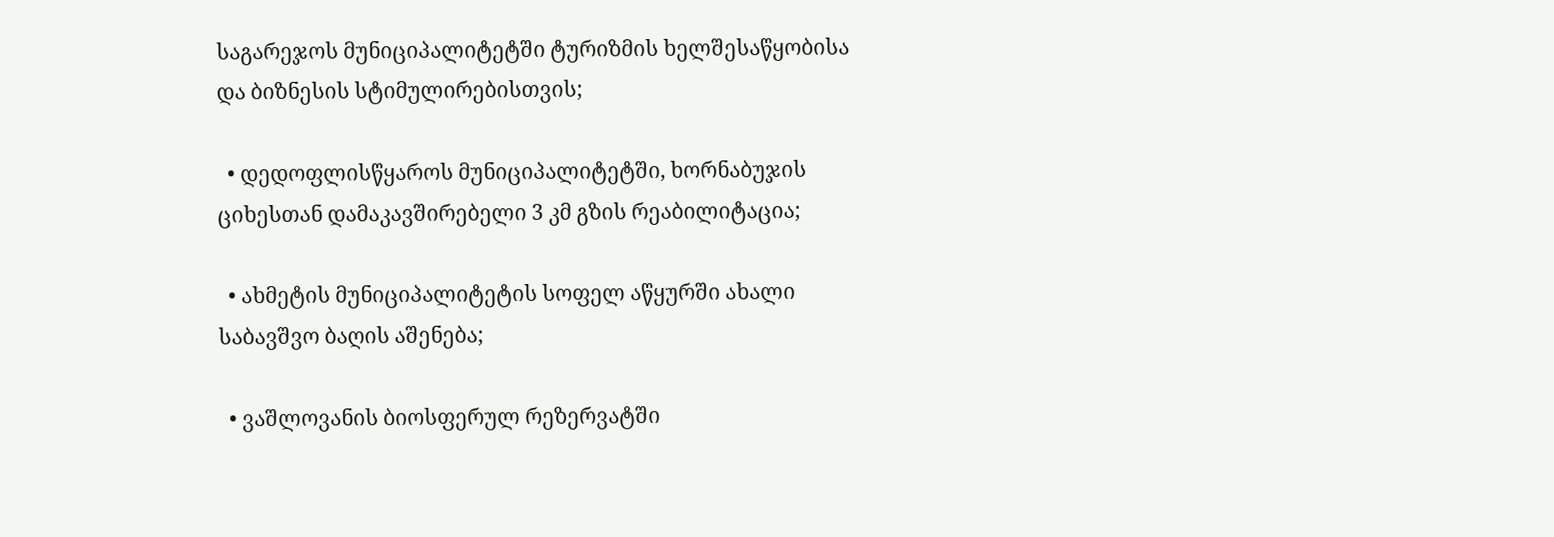საგარეჯოს მუნიციპალიტეტში ტურიზმის ხელშესაწყობისა და ბიზნესის სტიმულირებისთვის;

  • დედოფლისწყაროს მუნიციპალიტეტში, ხორნაბუჯის ციხესთან დამაკავშირებელი 3 კმ გზის რეაბილიტაცია;

  • ახმეტის მუნიციპალიტეტის სოფელ აწყურში ახალი საბავშვო ბაღის აშენება;

  • ვაშლოვანის ბიოსფერულ რეზერვატში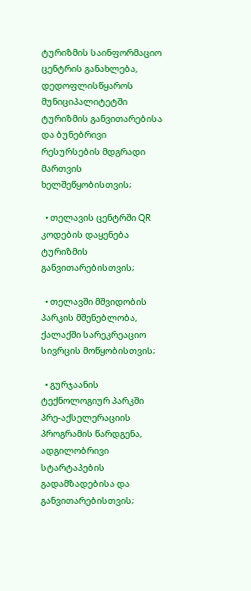ტურიზმის საინფორმაციო ცენტრის განახლება, დედოფლისწყაროს მუნიციპალიტეტში ტურიზმის განვითარებისა და ბუნებრივი რესურსების მდგრადი მართვის ხელშეწყობისთვის;

  • თელავის ცენტრში QR კოდების დაყენება ტურიზმის განვითარებისთვის;

  • თელავში მშვიდობის პარკის მშენებლობა, ქალაქში სარეკრეაციო სივრცის მოწყობისთვის;

  • გურჯაანის ტექნოლოგიურ პარკში პრე-აქსელერაციის პროგრამის წარდგენა, ადგილობრივი სტარტაპების გადამზადებისა და განვითარებისთვის;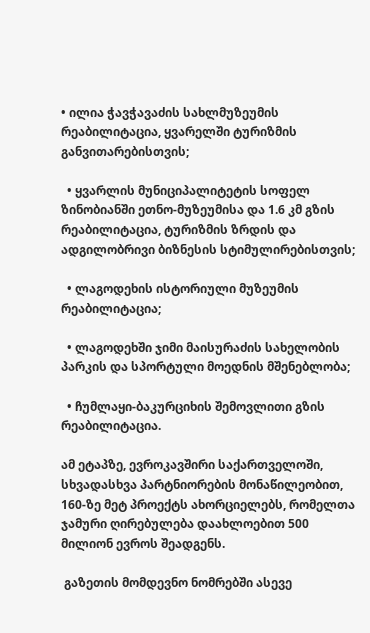• ილია ჭავჭავაძის სახლმუზეუმის რეაბილიტაცია, ყვარელში ტურიზმის განვითარებისთვის;

  • ყვარლის მუნიციპალიტეტის სოფელ ზინობიანში ეთნო-მუზეუმისა და 1.6 კმ გზის რეაბილიტაცია, ტურიზმის ზრდის და ადგილობრივი ბიზნესის სტიმულირებისთვის;

  • ლაგოდეხის ისტორიული მუზეუმის რეაბილიტაცია;

  • ლაგოდეხში ჯიმი მაისურაძის სახელობის პარკის და სპორტული მოედნის მშენებლობა;

  • ჩუმლაყი-ბაკურციხის შემოვლითი გზის რეაბილიტაცია.

ამ ეტაპზე, ევროკავშირი საქართველოში, სხვადასხვა პარტნიორების მონაწილეობით, 160-ზე მეტ პროექტს ახორციელებს, რომელთა ჯამური ღირებულება დაახლოებით 500 მილიონ ევროს შეადგენს.

 გაზეთის მომდევნო ნომრებში ასევე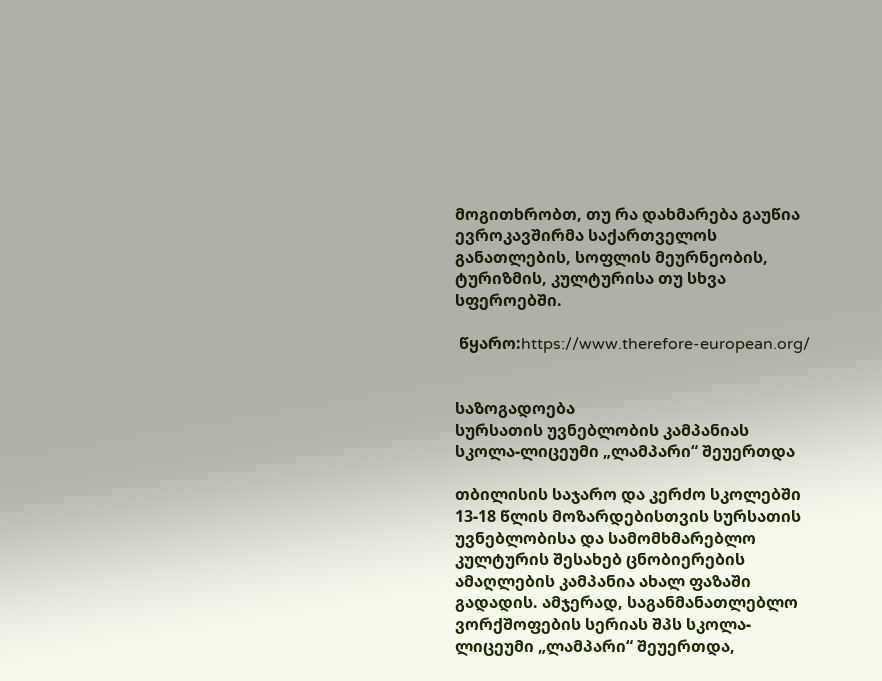მოგითხრობთ, თუ რა დახმარება გაუწია ევროკავშირმა საქართველოს განათლების, სოფლის მეურნეობის, ტურიზმის, კულტურისა თუ სხვა სფეროებში.

 წყარო:https://www.therefore-european.org/


საზოგადოება
სურსათის უვნებლობის კამპანიას სკოლა-ლიცეუმი „ლამპარი“ შეუერთდა

თბილისის საჯარო და კერძო სკოლებში 13-18 წლის მოზარდებისთვის სურსათის უვნებლობისა და სამომხმარებლო კულტურის შესახებ ცნობიერების ამაღლების კამპანია ახალ ფაზაში გადადის. ამჯერად, საგანმანათლებლო ვორქშოფების სერიას შპს სკოლა-ლიცეუმი „ლამპარი“ შეუერთდა,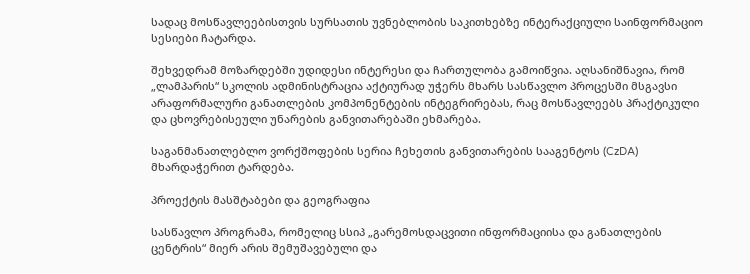სადაც მოსწავლეებისთვის სურსათის უვნებლობის საკითხებზე ინტერაქციული საინფორმაციო სესიები ჩატარდა.

შეხვედრამ მოზარდებში უდიდესი ინტერესი და ჩართულობა გამოიწვია. აღსანიშნავია, რომ „ლამპარის“ სკოლის ადმინისტრაცია აქტიურად უჭერს მხარს სასწავლო პროცესში მსგავსი არაფორმალური განათლების კომპონენტების ინტეგრირებას, რაც მოსწავლეებს პრაქტიკული და ცხოვრებისეული უნარების განვითარებაში ეხმარება.

საგანმანათლებლო ვორქშოფების სერია ჩეხეთის განვითარების სააგენტოს (CzDA) მხარდაჭერით ტარდება.

პროექტის მასშტაბები და გეოგრაფია

სასწავლო პროგრამა, რომელიც სსიპ „გარემოსდაცვითი ინფორმაციისა და განათლების ცენტრის“ მიერ არის შემუშავებული და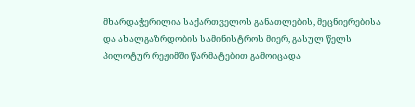მხარდაჭერილია საქართველოს განათლების, მეცნიერებისა და ახალგაზრდობის სამინისტროს მიერ, გასულ წელს პილოტურ რეჟიმში წარმატებით გამოიცადა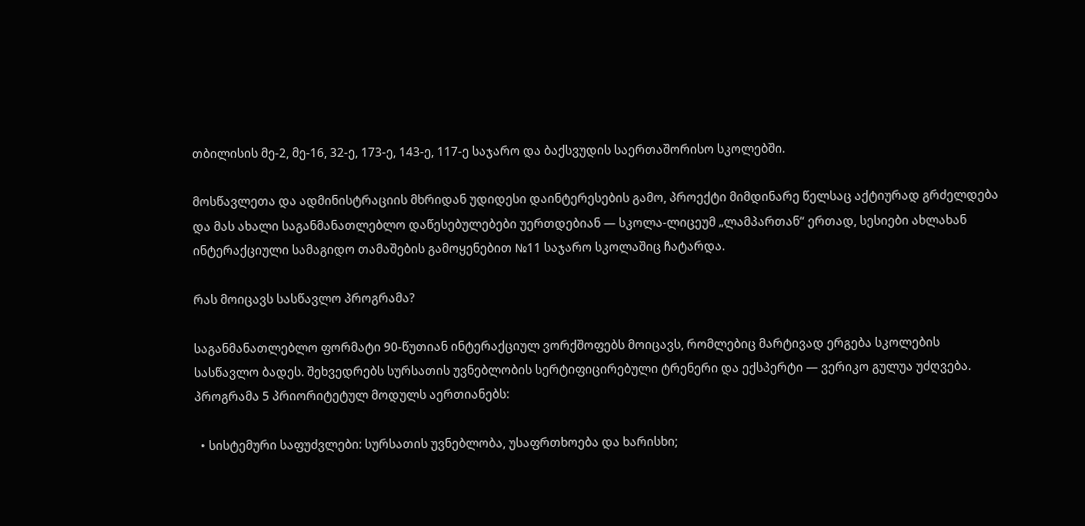თბილისის მე-2, მე-16, 32-ე, 173-ე, 143-ე, 117-ე საჯარო და ბაქსვუდის საერთაშორისო სკოლებში.

მოსწავლეთა და ადმინისტრაციის მხრიდან უდიდესი დაინტერესების გამო, პროექტი მიმდინარე წელსაც აქტიურად გრძელდება და მას ახალი საგანმანათლებლო დაწესებულებები უერთდებიან — სკოლა-ლიცეუმ „ლამპართან“ ერთად, სესიები ახლახან ინტერაქციული სამაგიდო თამაშების გამოყენებით №11 საჯარო სკოლაშიც ჩატარდა.

რას მოიცავს სასწავლო პროგრამა?

საგანმანათლებლო ფორმატი 90-წუთიან ინტერაქციულ ვორქშოფებს მოიცავს, რომლებიც მარტივად ერგება სკოლების სასწავლო ბადეს. შეხვედრებს სურსათის უვნებლობის სერტიფიცირებული ტრენერი და ექსპერტი — ვერიკო გულუა უძღვება. პროგრამა 5 პრიორიტეტულ მოდულს აერთიანებს:

  • სისტემური საფუძვლები: სურსათის უვნებლობა, უსაფრთხოება და ხარისხი;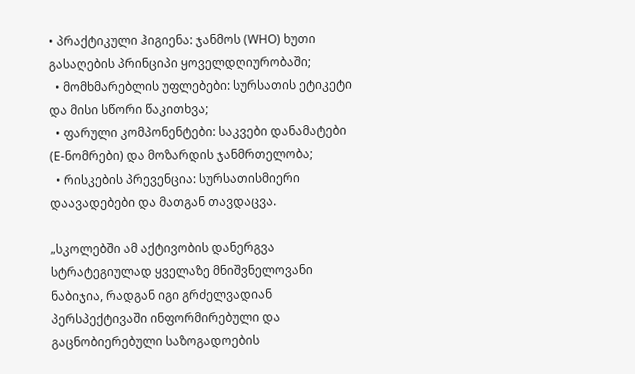• პრაქტიკული ჰიგიენა: ჯანმოს (WHO) ხუთი გასაღების პრინციპი ყოველდღიურობაში;
  • მომხმარებლის უფლებები: სურსათის ეტიკეტი და მისი სწორი წაკითხვა;
  • ფარული კომპონენტები: საკვები დანამატები (E-ნომრები) და მოზარდის ჯანმრთელობა;
  • რისკების პრევენცია: სურსათისმიერი დაავადებები და მათგან თავდაცვა.

„სკოლებში ამ აქტივობის დანერგვა სტრატეგიულად ყველაზე მნიშვნელოვანი ნაბიჯია, რადგან იგი გრძელვადიან პერსპექტივაში ინფორმირებული და გაცნობიერებული საზოგადოების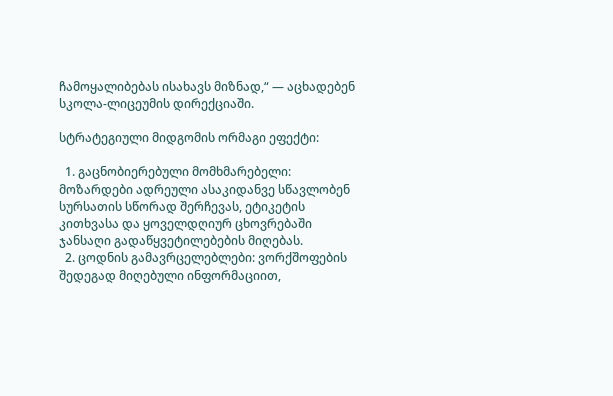ჩამოყალიბებას ისახავს მიზნად,“ — აცხადებენ სკოლა-ლიცეუმის დირექციაში.

სტრატეგიული მიდგომის ორმაგი ეფექტი:

  1. გაცნობიერებული მომხმარებელი: მოზარდები ადრეული ასაკიდანვე სწავლობენ სურსათის სწორად შერჩევას, ეტიკეტის კითხვასა და ყოველდღიურ ცხოვრებაში ჯანსაღი გადაწყვეტილებების მიღებას.
  2. ცოდნის გამავრცელებლები: ვორქშოფების შედეგად მიღებული ინფორმაციით,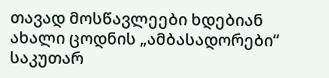თავად მოსწავლეები ხდებიან ახალი ცოდნის „ამბასადორები“ საკუთარ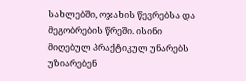სახლებში, ოჯახის წევრებსა და მეგობრების წრეში. ისინი მიღებულ პრაქტიკულ უნარებს უზიარებენ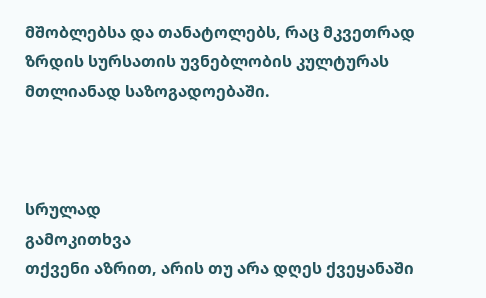მშობლებსა და თანატოლებს, რაც მკვეთრად ზრდის სურსათის უვნებლობის კულტურას მთლიანად საზოგადოებაში.



სრულად
გამოკითხვა
თქვენი აზრით, არის თუ არა დღეს ქვეყანაში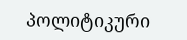პოლიტიკური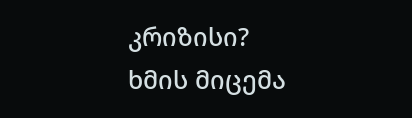კრიზისი?
ხმის მიცემა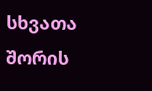სხვათა შორის